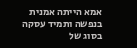אמא הייתה אמנית בנפשה ותמיד עסקה בסוג של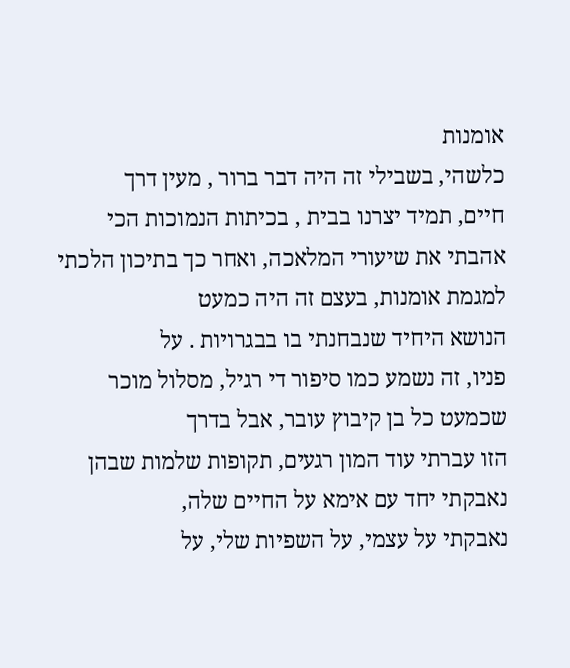אומנות
כלשהי, בשבילי זה היה דבר ברור , מעין דרך
חיים, תמיד יצרנו בבית , בכיתות הנמוכות הכי אהבתי את שיעורי המלאכה, ואחר כך בתיכון הלכתי למגמת אומנות, בעצם זה היה כמעט
הנושא היחיד שנבחנתי בו בבגרויות . על
פניו, זה נשמע כמו סיפור די רגיל, מסלול מוכר שכמעט כל בן קיבוץ עובר, אבל בדרך
הזו עברתי עוד המון רגעים, תקופות שלמות שבהן נאבקתי יחד עם אימא על החיים שלה,
נאבקתי על עצמי, על השפיות שלי, על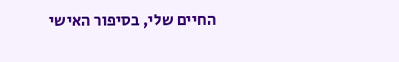החיים שלי, בסיפור האישי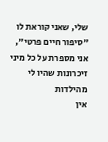שלי, שאני קוראת לו
"סיפור חיים פרטי", אני מספרת על כל מיני זיכרונות שהיו לי
מהילדות
אין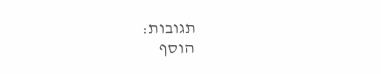תגובות:
הוסף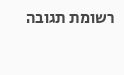רשומת תגובה